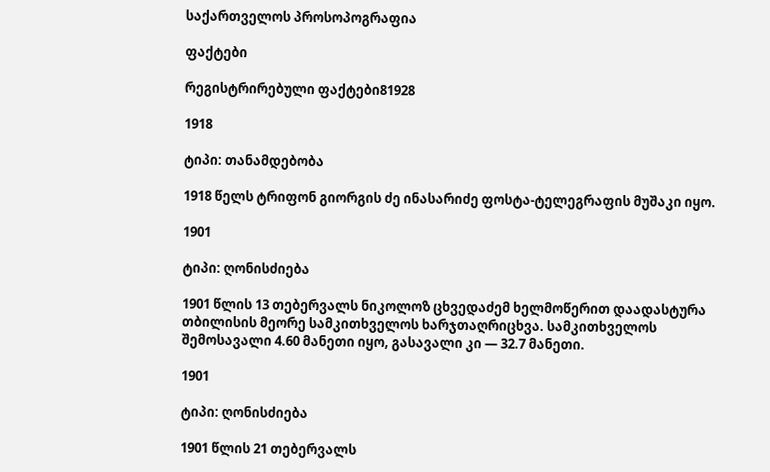საქართველოს პროსოპოგრაფია

ფაქტები

რეგისტრირებული ფაქტები81928

1918

ტიპი: თანამდებობა

1918 წელს ტრიფონ გიორგის ძე ინასარიძე ფოსტა-ტელეგრაფის მუშაკი იყო.

1901

ტიპი: ღონისძიება

1901 წლის 13 თებერვალს ნიკოლოზ ცხვედაძემ ხელმოწერით დაადასტურა თბილისის მეორე სამკითხველოს ხარჯთაღრიცხვა. სამკითხველოს შემოსავალი 4.60 მანეთი იყო, გასავალი კი — 32.7 მანეთი.

1901

ტიპი: ღონისძიება

1901 წლის 21 თებერვალს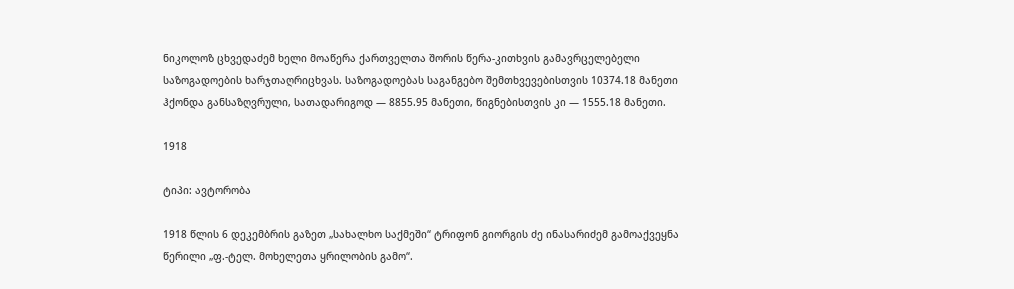ნიკოლოზ ცხვედაძემ ხელი მოაწერა ქართველთა შორის წერა-კითხვის გამავრცელებელი საზოგადოების ხარჯთაღრიცხვას. საზოგადოებას საგანგებო შემთხვევებისთვის 10374.18 მანეთი ჰქონდა განსაზღვრული, სათადარიგოდ — 8855.95 მანეთი, წიგნებისთვის კი — 1555.18 მანეთი.

1918

ტიპი: ავტორობა

1918 წლის 6 დეკემბრის გაზეთ „სახალხო საქმეში“ ტრიფონ გიორგის ძე ინასარიძემ გამოაქვეყნა წერილი „ფ.-ტელ. მოხელეთა ყრილობის გამო“.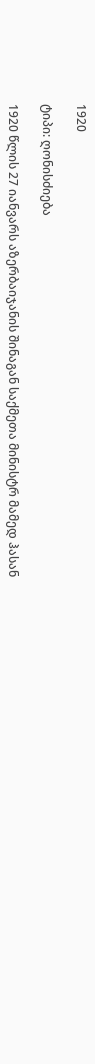1920

ტიპი: ღონისძიება

1920 წლის 27 იანვარს აზერბაიჯანის შინაგან საქმეთა მინისტრ მამედ ჰასან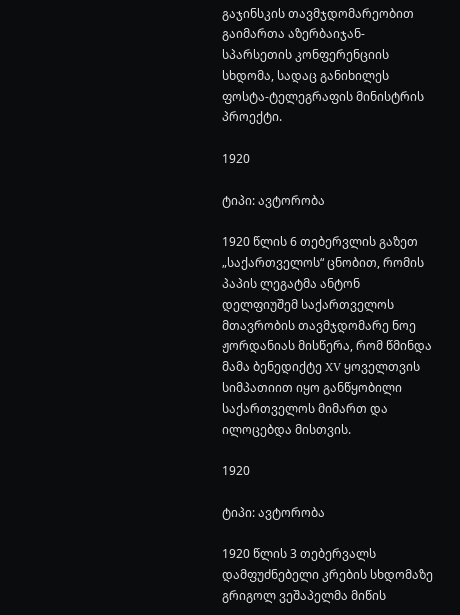გაჯინსკის თავმჯდომარეობით გაიმართა აზერბაიჯან-სპარსეთის კონფერენციის სხდომა, სადაც განიხილეს ფოსტა-ტელეგრაფის მინისტრის პროექტი.

1920

ტიპი: ავტორობა

1920 წლის 6 თებერვლის გაზეთ „საქართველოს“ ცნობით, რომის პაპის ლეგატმა ანტონ დელფიუშემ საქართველოს მთავრობის თავმჯდომარე ნოე ჟორდანიას მისწერა, რომ წმინდა მამა ბენედიქტე XV ყოველთვის სიმპათიით იყო განწყობილი საქართველოს მიმართ და ილოცებდა მისთვის.

1920

ტიპი: ავტორობა

1920 წლის 3 თებერვალს დამფუძნებელი კრების სხდომაზე გრიგოლ ვეშაპელმა მიწის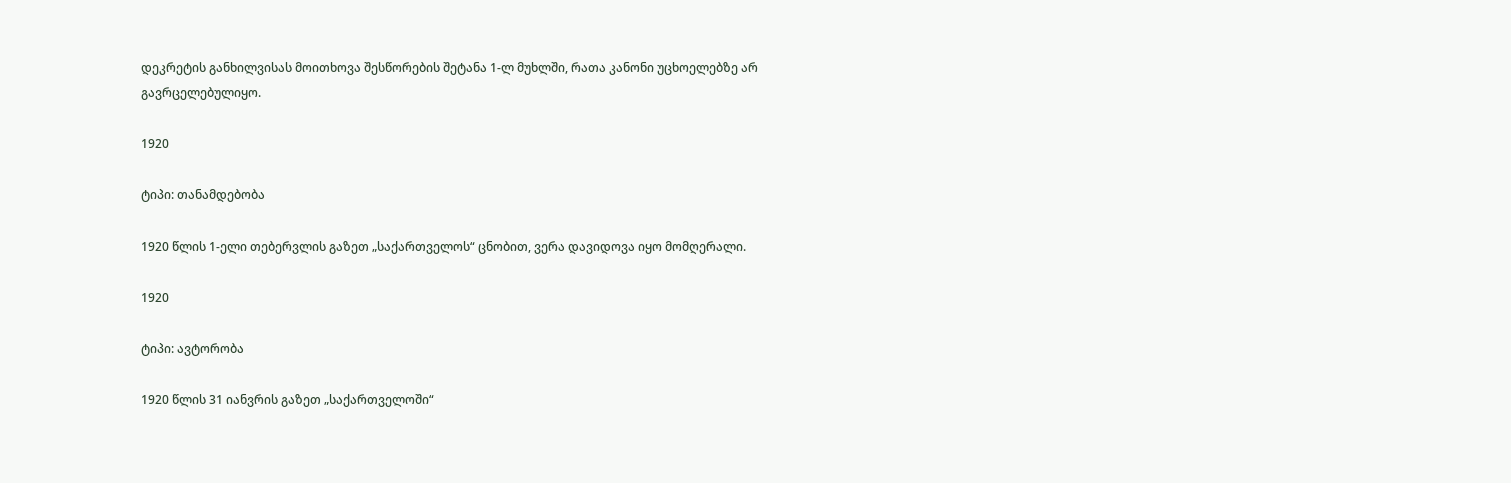დეკრეტის განხილვისას მოითხოვა შესწორების შეტანა 1-ლ მუხლში, რათა კანონი უცხოელებზე არ გავრცელებულიყო.

1920

ტიპი: თანამდებობა

1920 წლის 1-ელი თებერვლის გაზეთ „საქართველოს“ ცნობით, ვერა დავიდოვა იყო მომღერალი.

1920

ტიპი: ავტორობა

1920 წლის 31 იანვრის გაზეთ „საქართველოში“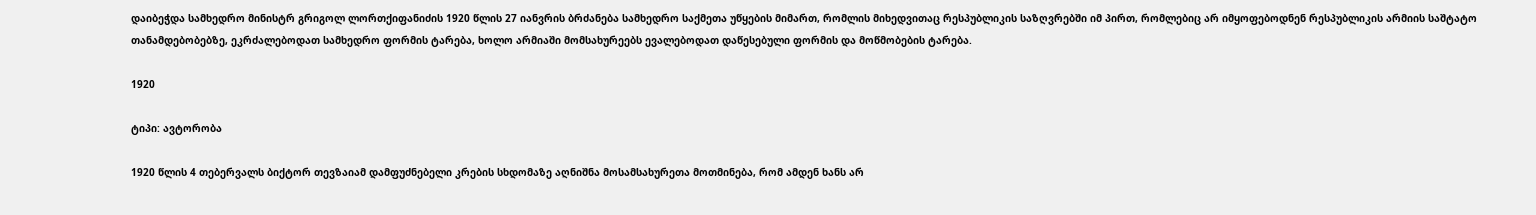დაიბეჭდა სამხედრო მინისტრ გრიგოლ ლორთქიფანიძის 1920 წლის 27 იანვრის ბრძანება სამხედრო საქმეთა უწყების მიმართ, რომლის მიხედვითაც რესპუბლიკის საზღვრებში იმ პირთ, რომლებიც არ იმყოფებოდნენ რესპუბლიკის არმიის საშტატო თანამდებობებზე, ეკრძალებოდათ სამხედრო ფორმის ტარება, ხოლო არმიაში მომსახურეებს ევალებოდათ დაწესებული ფორმის და მოწმობების ტარება.

1920

ტიპი: ავტორობა

1920 წლის 4 თებერვალს ბიქტორ თევზაიამ დამფუძნებელი კრების სხდომაზე აღნიშნა მოსამსახურეთა მოთმინება, რომ ამდენ ხანს არ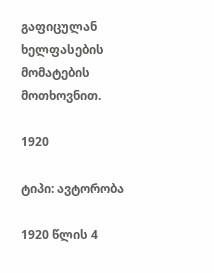გაფიცულან ხელფასების მომატების მოთხოვნით.

1920

ტიპი: ავტორობა

1920 წლის 4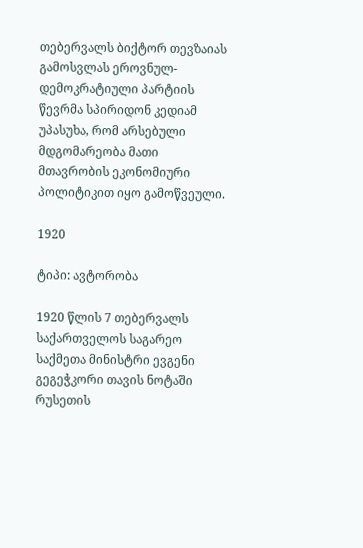თებერვალს ბიქტორ თევზაიას გამოსვლას ეროვნულ-დემოკრატიული პარტიის წევრმა სპირიდონ კედიამ უპასუხა, რომ არსებული მდგომარეობა მათი მთავრობის ეკონომიური პოლიტიკით იყო გამოწვეული.

1920

ტიპი: ავტორობა

1920 წლის 7 თებერვალს საქართველოს საგარეო საქმეთა მინისტრი ევგენი გეგეჭკორი თავის ნოტაში რუსეთის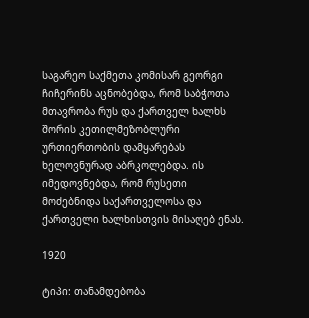საგარეო საქმეთა კომისარ გეორგი ჩიჩერინს აცნობებდა, რომ საბჭოთა მთავრობა რუს და ქართველ ხალხს შორის კეთილმეზობლური ურთიერთობის დამყარებას ხელოვნურად აბრკოლებდა. ის იმედოვნებდა, რომ რუსეთი მოძებნიდა საქართველოსა და ქართველი ხალხისთვის მისაღებ ენას.

1920

ტიპი: თანამდებობა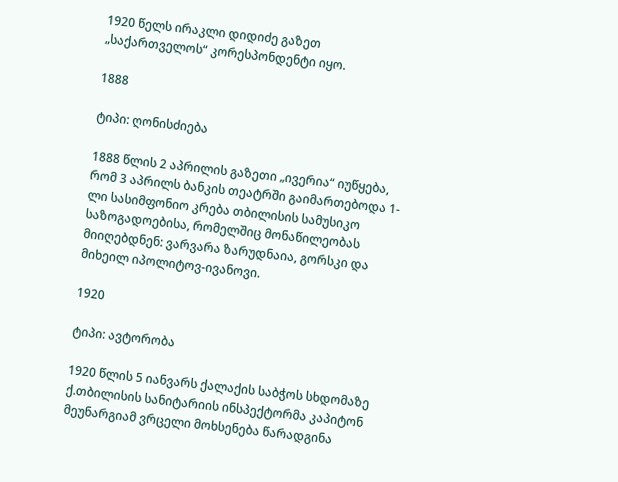1920 წელს ირაკლი დიდიძე გაზეთ „საქართველოს“ კორესპონდენტი იყო.

1888

ტიპი: ღონისძიება

1888 წლის 2 აპრილის გაზეთი „ივერია“ იუწყება, რომ 3 აპრილს ბანკის თეატრში გაიმართებოდა 1-ლი სასიმფონიო კრება თბილისის სამუსიკო საზოგადოებისა, რომელშიც მონაწილეობას მიიღებდნენ: ვარვარა ზარუდნაია, გორსკი და მიხეილ იპოლიტოვ-ივანოვი.

1920

ტიპი: ავტორობა

1920 წლის 5 იანვარს ქალაქის საბჭოს სხდომაზე ქ.თბილისის სანიტარიის ინსპექტორმა კაპიტონ მეუნარგიამ ვრცელი მოხსენება წარადგინა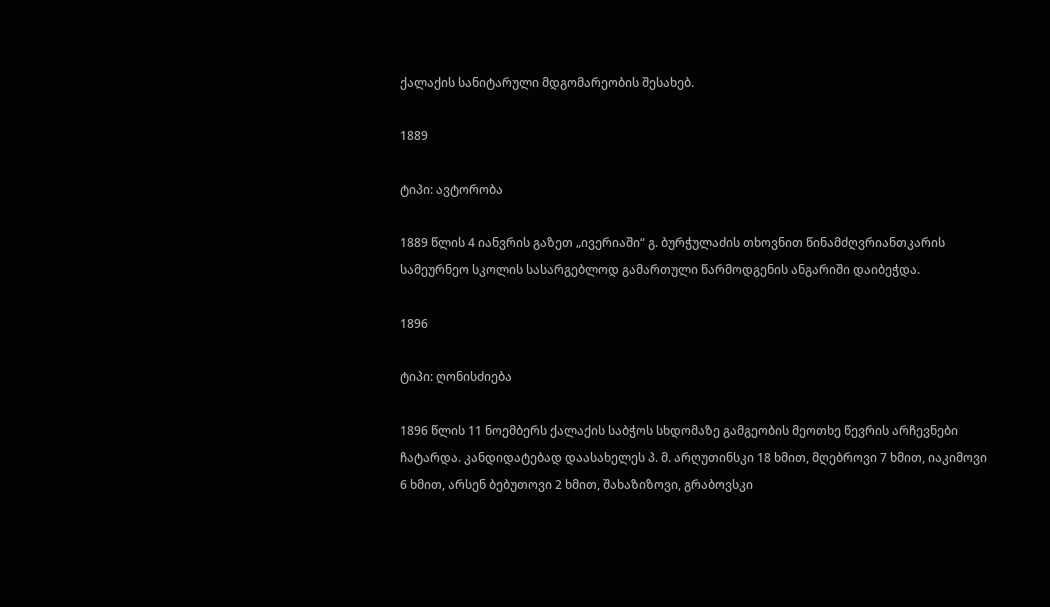ქალაქის სანიტარული მდგომარეობის შესახებ.

1889

ტიპი: ავტორობა

1889 წლის 4 იანვრის გაზეთ „ივერიაში“ გ. ბურჭულაძის თხოვნით წინამძღვრიანთკარის სამეურნეო სკოლის სასარგებლოდ გამართული წარმოდგენის ანგარიში დაიბეჭდა.

1896

ტიპი: ღონისძიება

1896 წლის 11 ნოემბერს ქალაქის საბჭოს სხდომაზე გამგეობის მეოთხე წევრის არჩევნები ჩატარდა. კანდიდატებად დაასახელეს პ. მ. არღუთინსკი 18 ხმით, მღებროვი 7 ხმით, იაკიმოვი 6 ხმით, არსენ ბებუთოვი 2 ხმით, შახაზიზოვი, გრაბოვსკი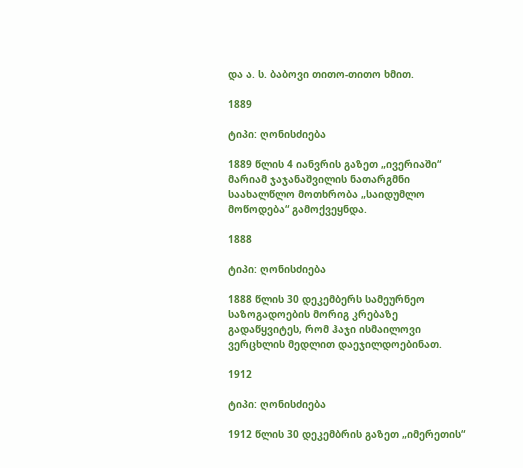და ა. ს. ბაბოვი თითო-თითო ხმით.

1889

ტიპი: ღონისძიება

1889 წლის 4 იანვრის გაზეთ „ივერიაში“ მარიამ ჯაჯანაშვილის ნათარგმნი საახალწლო მოთხრობა „საიდუმლო მოწოდება“ გამოქვეყნდა.

1888

ტიპი: ღონისძიება

1888 წლის 30 დეკემბერს სამეურნეო საზოგადოების მორიგ კრებაზე გადაწყვიტეს, რომ ჰაჯი ისმაილოვი ვერცხლის მედლით დაეჯილდოებინათ.

1912

ტიპი: ღონისძიება

1912 წლის 30 დეკემბრის გაზეთ „იმერეთის“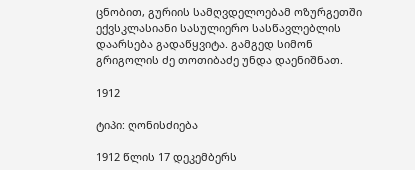ცნობით, გურიის სამღვდელოებამ ოზურგეთში ექვსკლასიანი სასულიერო სასწავლებლის დაარსება გადაწყვიტა. გამგედ სიმონ გრიგოლის ძე თოთიბაძე უნდა დაენიშნათ.

1912

ტიპი: ღონისძიება

1912 წლის 17 დეკემბერს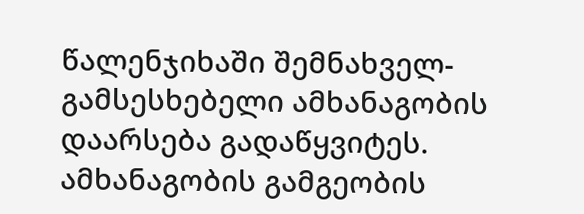წალენჯიხაში შემნახველ-გამსესხებელი ამხანაგობის დაარსება გადაწყვიტეს. ამხანაგობის გამგეობის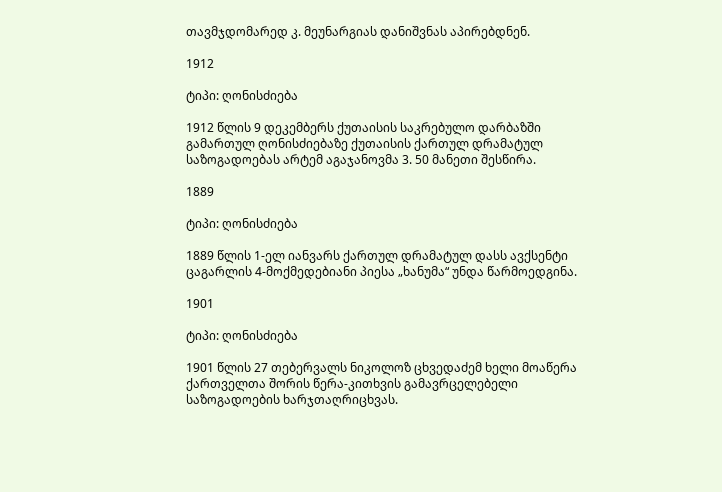თავმჯდომარედ კ. მეუნარგიას დანიშვნას აპირებდნენ.

1912

ტიპი: ღონისძიება

1912 წლის 9 დეკემბერს ქუთაისის საკრებულო დარბაზში გამართულ ღონისძიებაზე ქუთაისის ქართულ დრამატულ საზოგადოებას არტემ აგაჯანოვმა 3. 50 მანეთი შესწირა.

1889

ტიპი: ღონისძიება

1889 წლის 1-ელ იანვარს ქართულ დრამატულ დასს ავქსენტი ცაგარლის 4-მოქმედებიანი პიესა „ხანუმა“ უნდა წარმოედგინა.

1901

ტიპი: ღონისძიება

1901 წლის 27 თებერვალს ნიკოლოზ ცხვედაძემ ხელი მოაწერა ქართველთა შორის წერა-კითხვის გამავრცელებელი საზოგადოების ხარჯთაღრიცხვას.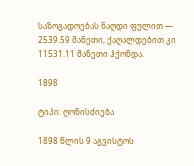საზოგადოებას ნაღდი ფულით — 2539.59 მანეთი, ქაღალდებით კი 11531.11 მანეთი ჰქონდა.

1898

ტიპი: ღონისძიება

1898 წლის 9 აგვისტოს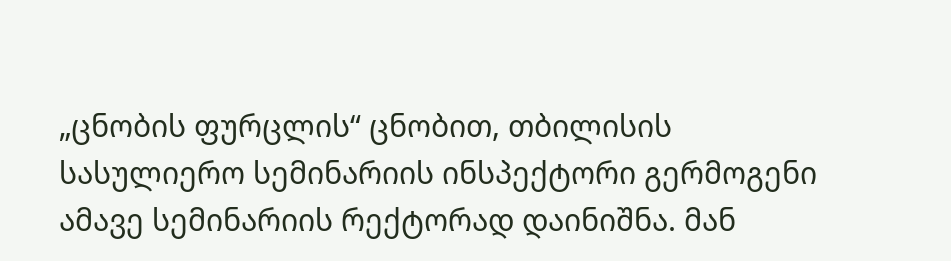„ცნობის ფურცლის“ ცნობით, თბილისის სასულიერო სემინარიის ინსპექტორი გერმოგენი ამავე სემინარიის რექტორად დაინიშნა. მან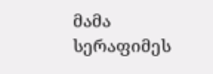მამა სერაფიმეს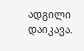ადგილი დაიკავა.